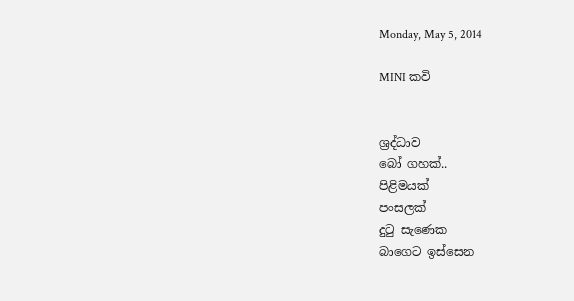Monday, May 5, 2014

MINI කවි


ශ්‍රද්ධාව
බෝ ගහක්..
පිළිමයක්
පංසලක්
දුටු සැණෙක
බාගෙට ඉස්සෙන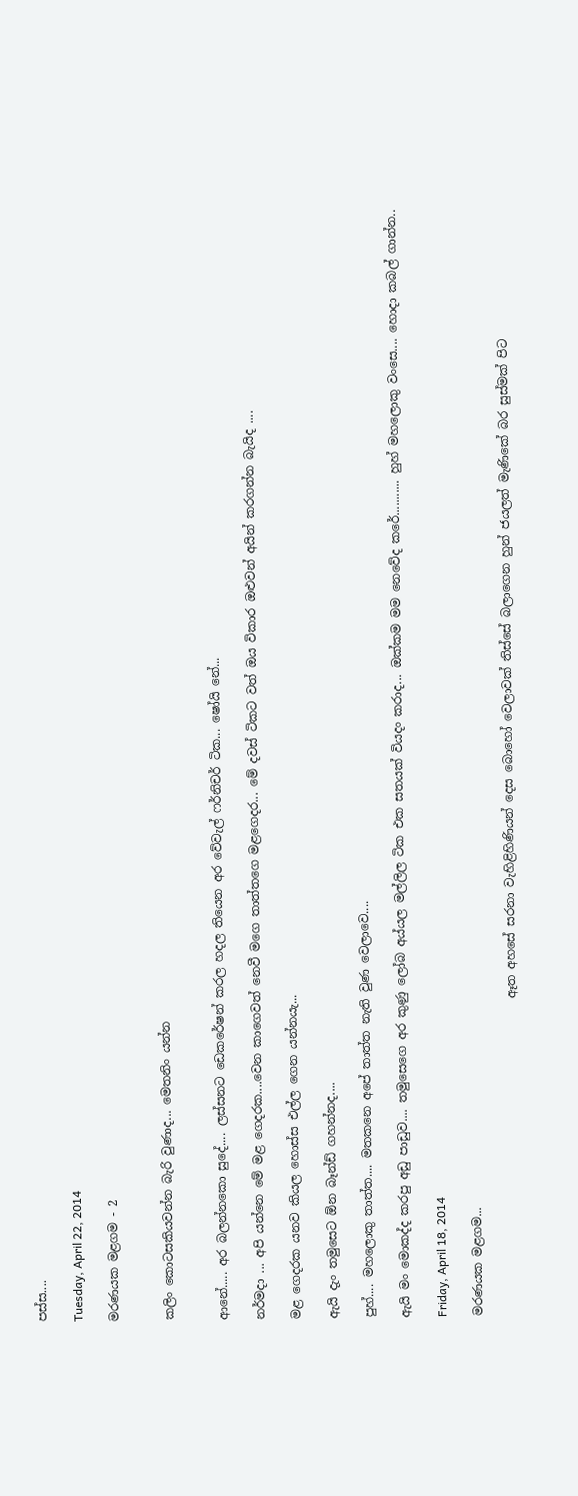පස්ස....

Tuesday, April 22, 2014

මරණයක මළගම - 2


කලිං කොටසකියවන්න බැරි වුණාද... මෙතනිං යන්න


ආනේ..... අර බලන්නකො සුදේ.... ලස්සනට ඩෙකරේෂන් කරල හදල තියෙන අර වේවැල් ෆර්නිචර් ටික... ෂෝයි නේ...

නර්මදා ... අපි යන්නෙ මේ මළ ගෙදරක....වෙන කාගෙවත් නෙවී මගෙ තාත්තගෙ මළගෙදර... මේ දවස් ටිකට වත් ඔය විකාර ඔළුවන් අයින් කරගන්න බැයිද ....

මළ ගෙදරක යනව කියල හොස්ස එල්ල ගෙන යන්නයැ...

ඇයි දැං තමුසෙට ඕන බෑන්ඩ් ගහන්නද....

පුහ්.... මහලොකු තාත්ත.... මතකනෙ අපේ තාත්ත නැති වුණ වෙලාවෙ....

ඇයි මං මොකද්ද කරපු අඩු පාඩුව.... තමුසෙගෙ අර කුණු ලෝබ අය්යල මල්ලිල ටික එක සතයක් වියදං කරාද... ඔක්කම මම නෙවේද කරේ........... හුහ් මහලොකු වංසෙ.... හොදා කබල් ගාන්න..

Friday, April 18, 2014

මරණයක මළගම...

                                                     ඈත අහසේ සරනා වැහිළිහිණියන් දෙස බොහෝ වෙලාවක් තිස්සේ බලාගෙන හුන් ජයලත් මැණිකේ බර සුස්මක් පිට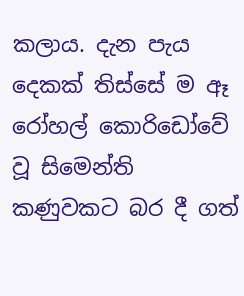කලාය. දැන පැය දෙකක් තිස්සේ ම ඈ රෝහල් කොරිඩෝවේ වූ සිමෙන්ති කණුවකට බර දී ගත්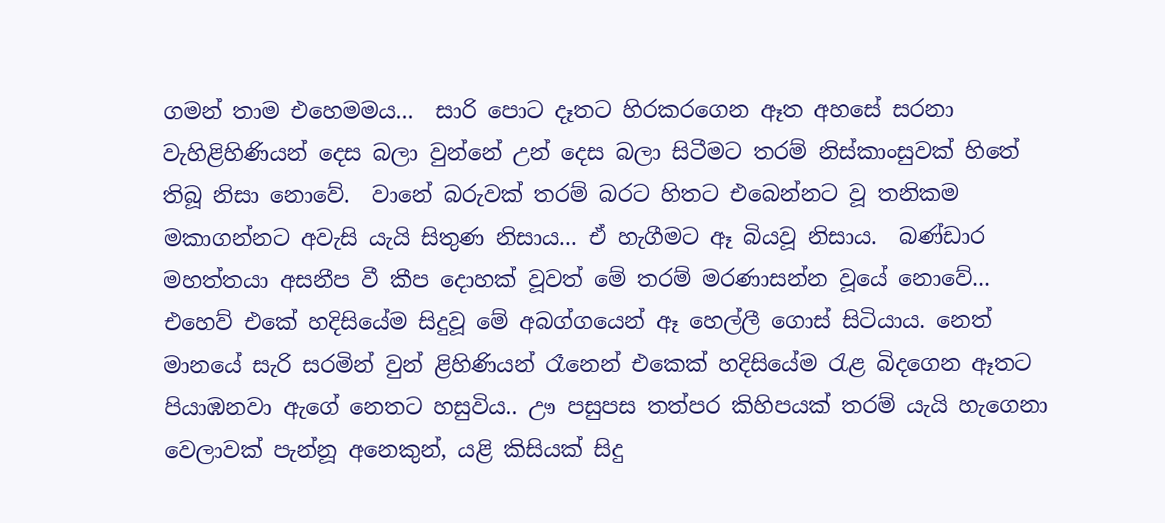ගමන් තාම එහෙමමය...  සාරි පොට දෑතට හිරකරගෙන ඈත අහසේ සරනා වැහිළිහිණියන් දෙස බලා වුන්නේ උන් දෙස බලා සිටීමට තරම් නිස්කාංසුවක් හිතේ තිබූ නිසා නොවේ.  වානේ බරුවක් තරම් බරට හිතට එබෙන්නට වූ තනිකම මකාගන්නට අවැසි යැයි සිතුණ නිසාය... ඒ හැගීමට ඈ බියවූ නිසාය.  බණ්ඩාර මහත්තයා අසනීප වී කීප දොහක් වූවත් මේ තරම් මරණාසන්න වූයේ නොවේ... එහෙව් එකේ හදිසියේම සිදුවූ මේ අබග්ගයෙන් ඈ හෙල්ලී ගොස් සිටියාය. නෙත් මානයේ සැරි සරමින් වුන් ළිහිණියන් රෑනෙන් එකෙක් හදිසියේම රැළ බිදගෙන ඈතට පියාඹනවා ඇගේ නෙතට හසුවිය.. ඌ පසුපස තත්පර කිහිපයක් තරම් යැයි හැගෙනා වෙලාවක් පැන්නූ අනෙකුන්, යළි කිසියක් සිදු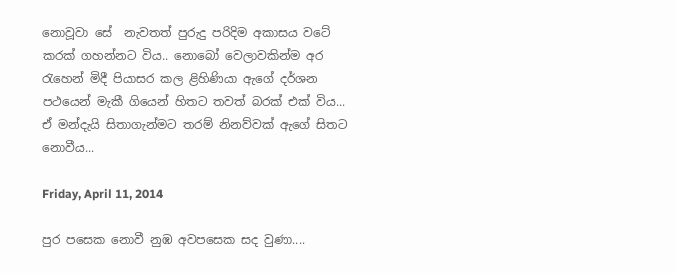නොවූවා සේ  නැවතත් පුරුදු පරිදිම අකාසය වටේ කරක් ගහන්නට විය.. නොබෝ වෙලාවකින්ම අර රැහෙන් මිදී පියාසර කල ළිහිණියා ඇගේ දර්ශන පථයෙන් මැකී ගියෙන් හිතට තවත් බරක් එක් විය... ඒ මන්දැයි සිතාගැන්මට තරම් නිනව්වක් ඇගේ සිතට නොවීය...

Friday, April 11, 2014

පුර පසෙක නොවී නුඹ අවපසෙක සද වුණා....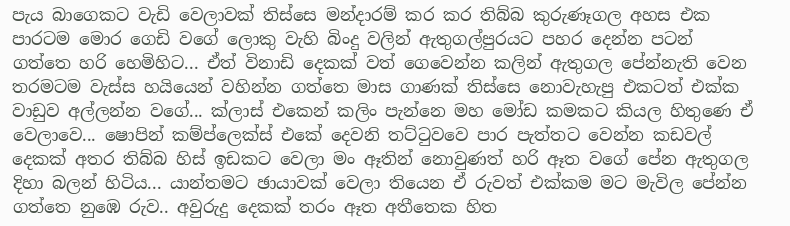පැය බාගෙකට වැඩි වෙලාවක් තිස්සෙ මන්දාරම් කර කර තිබ්බ කුරුණෑගල අහස එක පාරටම මොර ගෙඩි වගේ ලොකු වැහි බිංදු වලින් ඇතුගල්පුරයට පහර දෙන්න පටන් ගත්තෙ හරි හෙමිහිට... ඒත් විනාඩි දෙකක් වත් ගෙවෙන්න කලින් ඇතුගල පේන්නැති වෙන තරමටම වැස්ස හයියෙන් වහින්න ගත්තෙ මාස ගාණක් තිස්සෙ නොවැහැපු එකටත් එක්ක වාඩුව අල්ලන්න වගේ... ක්ලාස් එකෙන් කලිං පැන්නෙ මහ මෝඩ කමකට කියල හිතුණෙ ඒ වෙලාවෙ... ෂොපින් කම්ප්ලෙක්ස් එකේ දෙවනි තට්ටුවවෙ පාර පැත්තට වෙන්න කඩවල් දෙකක් අතර තිබ්බ හිස් ඉඩකට වෙලා මං ඈතින් නොවුණත් හරි ඈත වගේ පේන ඇතුගල දිහා බලන් හිටිය... යාන්තමට ඡායාවක් වෙලා තියෙන ඒ රුවත් එක්කම මට මැවිල පේන්න ගත්තෙ නුඹෙ රුව.. අවුරුදු දෙකක් තරං ඈත අතීතෙක හිත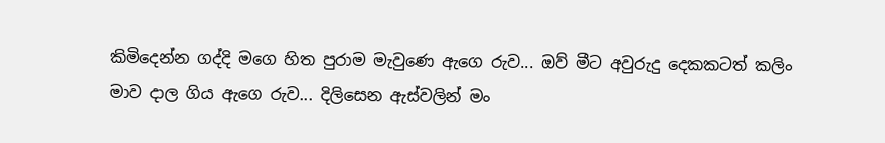කිමිදෙන්න ගද්දි මගෙ හිත පුරාම මැවුණෙ ඇගෙ රුව... ඔව් මීට අවුරුදු දෙකකටත් කලිං මාව දාල ගිය ඇගෙ රුව... දිලිසෙන ඇස්වලින් මං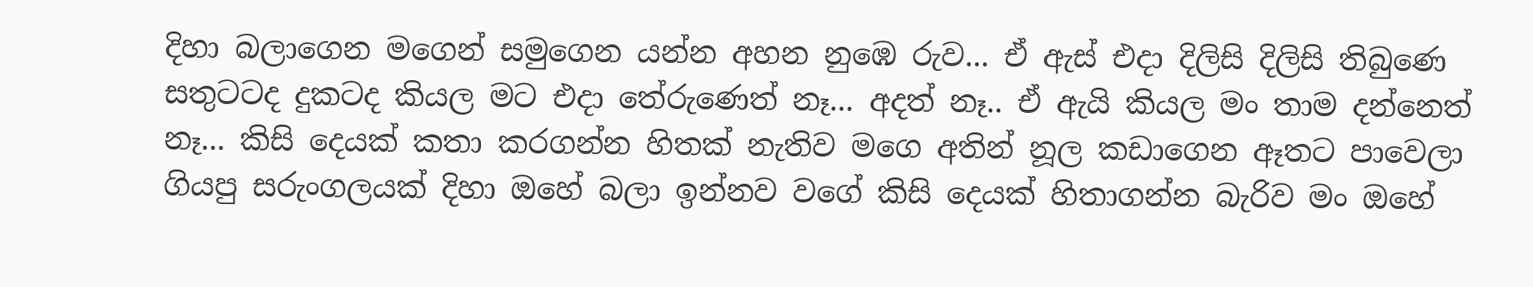දිහා බලාගෙන මගෙන් සමුගෙන යන්න අහන නුඹෙ රුව... ඒ ඇස් එදා දිලිසි දිලිසි තිබුණෙ සතුටටද දුකටද කියල මට එදා තේරුණෙත් නෑ... අදත් නෑ.. ඒ ඇයි කියල මං තාම දන්නෙත් නෑ... කිසි දෙයක් කතා කරගන්න හිතක් නැතිව මගෙ අතින් නූල කඩාගෙන ඈතට පාවෙලා ගියපු සරුංගලයක් දිහා ඔහේ බලා ඉන්නව වගේ කිසි දෙයක් හිතාගන්න බැරිව මං ඔහේ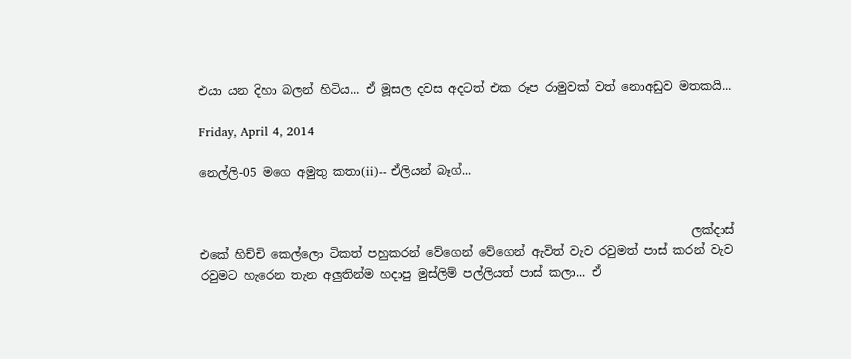එයා යන දිහා බලන් හිටිය... ඒ මූසල දවස අදටත් එක රූප රාමුවක් වත් නොඅඩුව මතකයි...

Friday, April 4, 2014

නෙල්ලි-05 මගෙ අමුතු කතා(ii)-- ඒලියන් බෑග්...


                                                                                  ලක්දාස් එකේ හිච්චි කෙල්ලො ටිකත් පහුකරන් වේගෙන් වේගෙන් ඇවිත් වැව රවුමත් පාස් කරන් වැව රවුමට හැරෙන තැන අලුතින්ම හදාපු මුස්ලිම් පල්ලියත් පාස් කලා... ඒ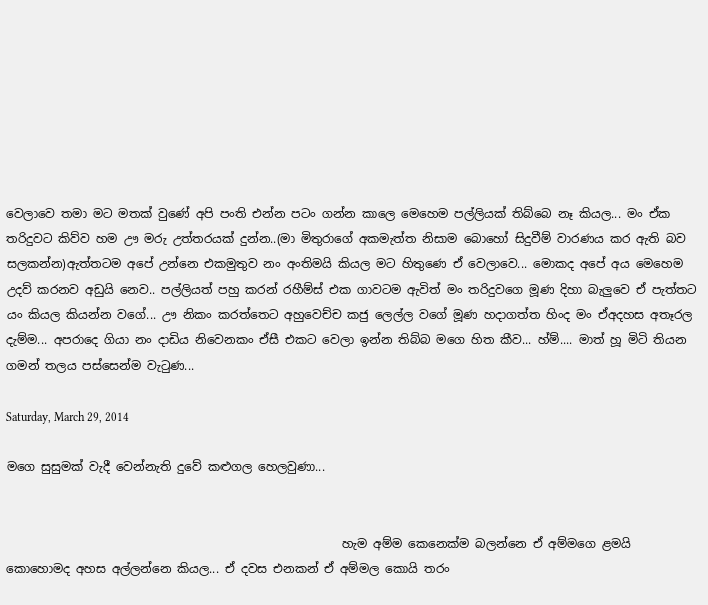වෙලාවෙ තමා මට මතක් වුණේ අපි පංති එන්න පටං ගන්න කාලෙ මෙහෙම පල්ලියක් තිබ්බෙ නෑ කියල... මං ඒක තරිදුවට කිව්ව හම ඌ මරු උත්තරයක් දුන්න..(මා මිතුරාගේ අකමැත්ත නිසාම බොහෝ සිදුවීම් වාරණය කර ඇති බව සලකන්න)ඇත්තටම අපේ උන්නෙ එකමුතුව නං අංතිමයි කියල මට හිතුණෙ ඒ වෙලාවෙ... මොකද අපේ අය මෙහෙම උදව් කරනව අඩුයි නෙව.. පල්ලියත් පහු කරන් රහීම්ස් එක ගාවටම ඇවිත් මං තරිදුවගෙ මූණ දිහා බැලුවෙ ඒ පැත්තට යං කියල කියන්න වගේ... ඌ නිකං කරත්තෙට අහුවෙච්ච කජු ලෙල්ල වගේ මූණ හදාගත්ත හිංද මං ඒඅදහස අතෑරල දැම්ම... අපරාදෙ ගියා නං දාඩිය නිවෙනකං ඒසී එකට වෙලා ඉන්න තිබ්බ මගෙ හිත කීව... හ්ම්.... මාත් හූ මිටි තියන ගමන් තලය පස්සෙන්ම වැටුණ...

Saturday, March 29, 2014

මගෙ සුසුමක් වැදී වෙන්නැති දුවේ කළුගල හෙලවුණා...


                                                        හැම අම්ම කෙනෙක්ම බලන්නෙ ඒ අම්මගෙ ළමයි කොහොමද අහස අල්ලන්නෙ කියල... ඒ දවස එනකන් ඒ අම්මල කොයි තරං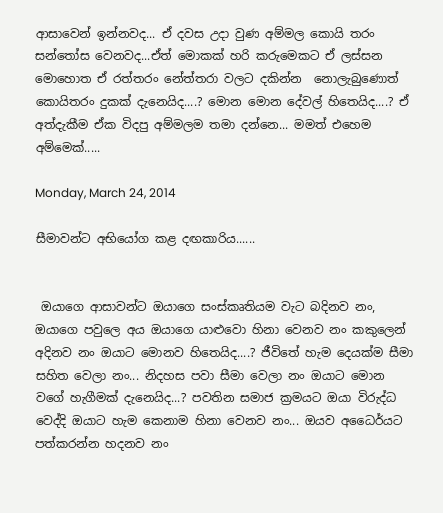ආසාවෙන් ඉන්නවද... ඒ දවස උදා වුණ අම්මල කොයි තරං සන්තෝස වෙනවද...ඒත් මොකක් හරි කරුමෙකට ඒ ලස්සන මොහොත ඒ රත්තරං නේත්තරා වලට දකින්න  නොලැබුණොත් කොයිතරං දුකක් දැනෙයිද....? මොන මොන දේවල් හිතෙයිද....? ඒ අත්දැකීම ඒක විදපු අම්මලම තමා දන්නෙ... මමත් එහෙම අම්මෙක්.....

Monday, March 24, 2014

සීමාවන්ට අභියෝග කළ දඟකාරිය......


 ඔයාගෙ ආසාවන්ට ඔයාගෙ සංස්කෘතියම වැට බදිනව නං, ඔයාගෙ පවුලෙ අය ඔයාගෙ යාළුවො හිනා වෙනව නං කකුලෙන් අදිනව නං ඔයාට මොනව හිතෙයිද....? ජීවිතේ හැම දෙයක්ම සීමා සහිත වෙලා නං... නිදහස පවා සීමා වෙලා නං ඔයාට මොන වගේ හැගීමක් දැනෙයිද...? පවතින සමාජ ක්‍රමයට ඔයා විරුද්ධ වෙද්දි ඔයාට හැම කෙනාම හිනා වෙනව නං... ඔයව අධෛර්යට පත්කරන්න හදනව නං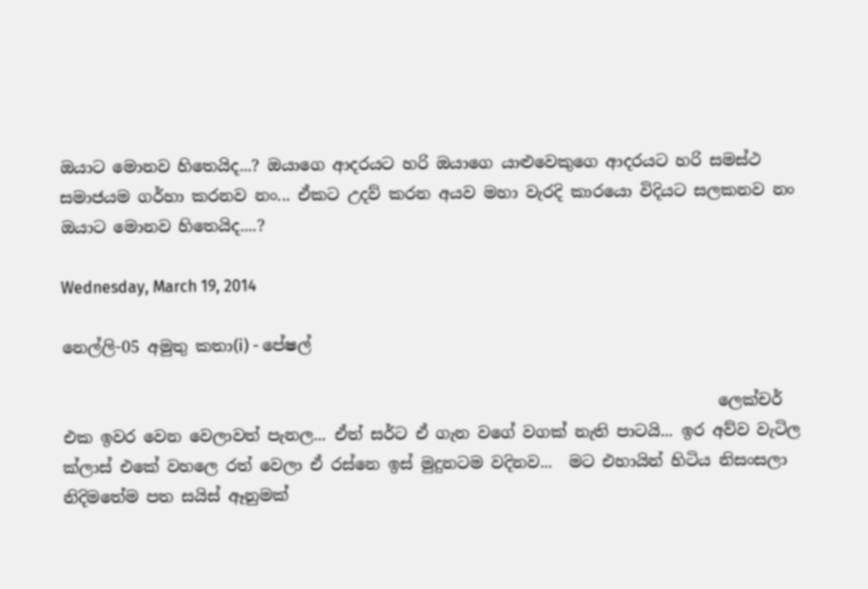ඔයාට මොනව හිතෙයිද...? ඔයාගෙ ආදරයට හරි ඔයාගෙ යාළුවෙකුගෙ ආදරයට හරි සමස්ථ සමාජයම ගර්හා කරනව නං... ඒකට උදව් කරන අයව මහා වැරදි කාරයො විදියට සලකනව නං ඔයාට මොනව හිතෙයිද....?

Wednesday, March 19, 2014

නෙල්ලි-05 අමුතු කතා(i) - පේෂල්

                                                                                  ලෙක්චර් එක ඉවර වෙන වෙලාවත් පැනල... ඒත් සර්ට ඒ ගැන වගේ වගක් නැති පාටයි... ඉර අව්ව වැටිල ක්ලාස් එකේ වහලෙ රත් වෙලා ඒ රස්නෙ ඉස් මුදුනටම වදිනව...  මට එහායින් හිටිය නිසංසලා නිදිමතේම පත සයිස් ඈනුමක්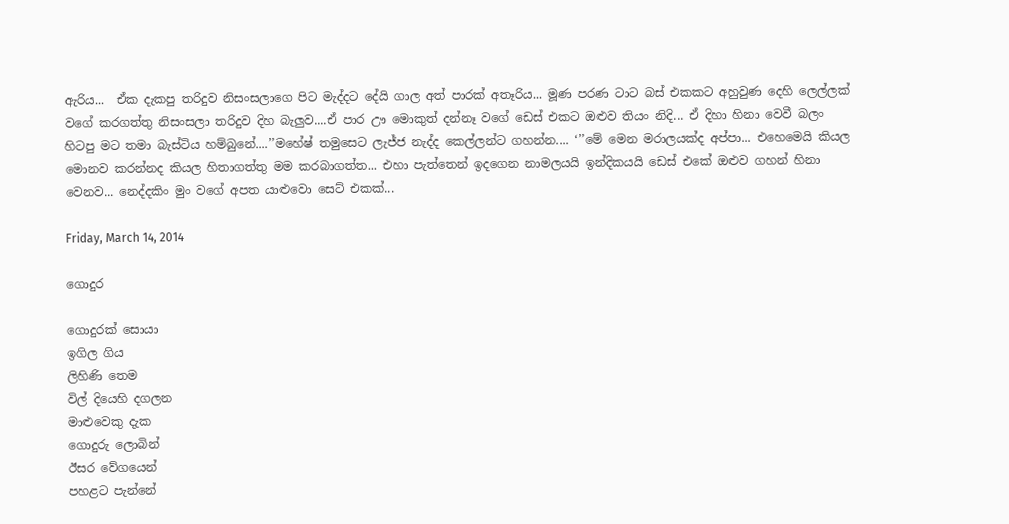ඇරිය...  ඒක දැකපු තරිදුව නිසංසලාගෙ පිට මැද්දට දේයි ගාල අත් පාරක් අතෑරිය... මූණ පරණ ටාට බස් එකකට අහුවුණ දෙහි ලෙල්ලක්  වගේ කරගත්තු නිසංසලා තරිදුව දිහ බැලුව....ඒ පාර ඌ මොකුත් දන්නෑ වගේ ඩෙස් එකට ඔළුව තියං නිදි... ඒ දිහා හිනා වෙවී බලං හිටපු මට තමා බැස්ටිය හම්බුනේ....’’මහේෂ් තමුසෙට ලැජ්ජ නැද්ද කෙල්ලන්ට ගහන්න.... ‘’’මේ මෙන මරාලයක්ද අප්පා... එහෙමෙයි කියල මොනව කරන්නද කියල හිතාගත්තු මම කරබාගත්ත... එහා පැත්තෙන් ඉදගෙන නාමලයයි ඉන්දිකයයි ඩෙස් එකේ ඔළුව ගහන් හිනා වෙනව... නෙද්දකිං මුං වගේ අපත යාළුවො සෙට් එකක්...

Friday, March 14, 2014

ගොදුර

ගොදුරක් සොයා
ඉගිල ගිය
ලිහිණි තෙම
විල් දියෙහි දගලන
මාළුවෙකු දැක
ගොදුරු ලොබින්
ඊසර වේගයෙන්
පහළට පැන්නේ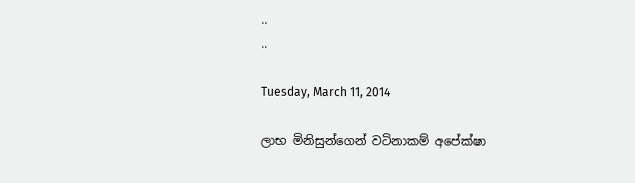..
..

Tuesday, March 11, 2014

ලාභ මිනිසුන්ගෙන් වටිනාකම් අපේක්ෂා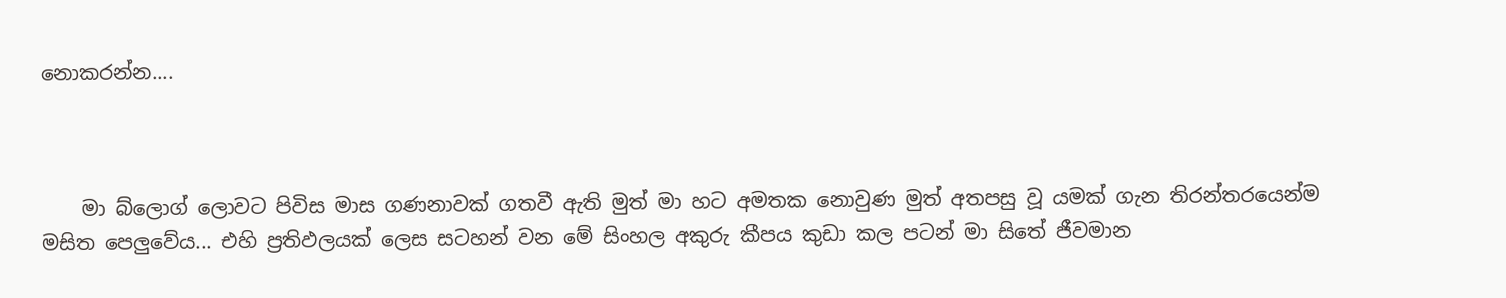නොකරන්න....



    මා බ්ලොග් ලොවට පිවිස මාස ගණනාවක් ගතවී ඇති මුත් මා හට අමතක නොවුණ මුත් අතපසු වූ යමක් ගැන තිරන්තරයෙන්ම මසිත පෙලුවේය... එහි ප්‍රතිඵලයක් ලෙස සටහන් වන මේ සිංහල අකුරු කීපය කුඩා කල පටන් මා සිතේ ජීවමාන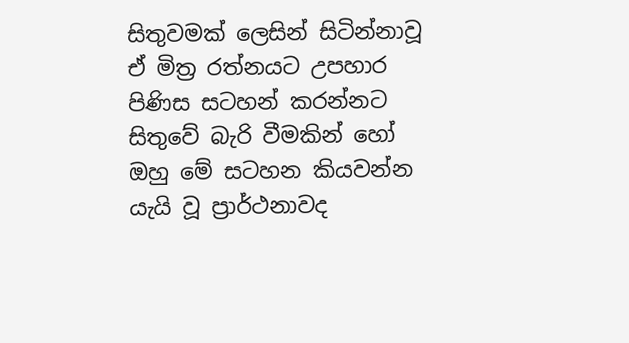සිතුවමක් ලෙසින් සිටින්නාවූ ඒ මිත්‍ර රත්නයට උපහාර පිණිස සටහන් කරන්නට සිතුවේ බැරි වීමකින් හෝ ඔහු මේ සටහන කියවන්න යැයි වූ ප්‍රාර්ථනාවද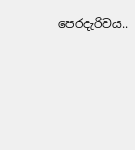පෙරදැරිවය..